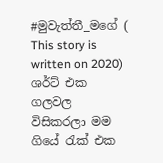#මුවැත්තී_මගේ ( This story is written on 2020)
ශර්ට් එක ගලවල විසිකරලා මම ගියේ රැක් එක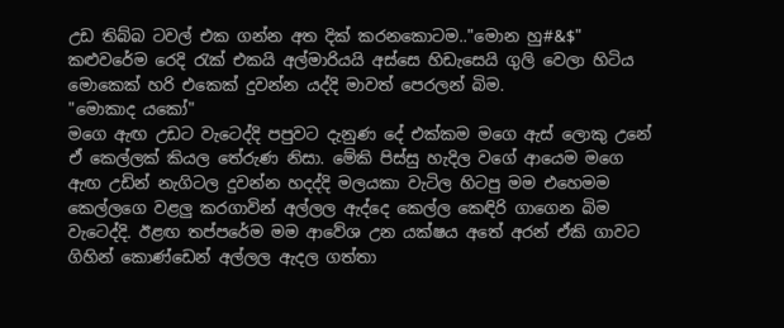උඩ තිබ්බ ටවල් එක ගන්න අත දික් කරනකොටම.."මොන හු#&$"
කළුවරේම රෙදි රැක් එකයි අල්මාරියයි අස්සෙ හිඩැසෙයි ගුලි වෙලා හිටිය මොකෙක් හරි එකෙක් දුවන්න යද්දි මාවත් පෙරලන් බිම.
"මොකාද යකෝ"
මගෙ ඇඟ උඩට වැටෙද්දි පපුවට දැනුණ දේ එක්කම මගෙ ඇස් ලොකු උනේ ඒ කෙල්ලක් කියල තේරුණ නිසා. මේකි පිස්සු හැදිල වගේ ආයෙම මගෙ ඇඟ උඩින් නැගිටල දුවන්න හදද්දි මලයකා වැටිල හිටපු මම එහෙමම කෙල්ලගෙ වළලු කරගාවින් අල්ලල ඇද්දෙ කෙල්ල කෙඳිරි ගාගෙන බිම වැටෙද්දි. ඊළඟ තප්පරේම මම ආවේශ උන යක්ෂය අතේ අරන් ඒකි ගාවට ගිහින් කොණ්ඩෙන් අල්ලල ඇදල ගත්තා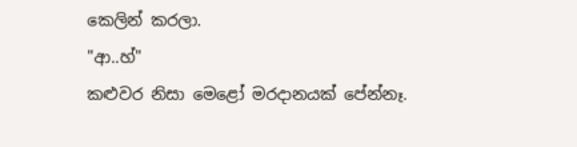කෙලින් කරලා.
"ආ..හ්"
කළුවර නිසා මෙළෝ මරදානයක් පේන්නෑ.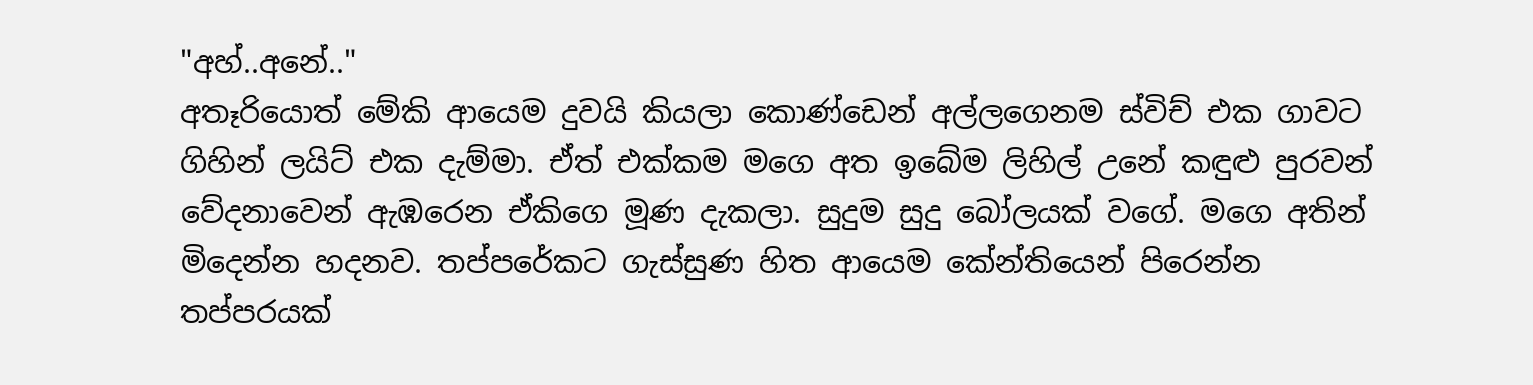"අහ්..අනේ.."
අතෑරියොත් මේකි ආයෙම දුවයි කියලා කොණ්ඩෙන් අල්ලගෙනම ස්විච් එක ගාවට ගිහින් ලයිට් එක දැම්මා. ඒත් එක්කම මගෙ අත ඉබේම ලිහිල් උනේ කඳුළු පුරවන් වේදනාවෙන් ඇඹරෙන ඒකිගෙ මූණ දැකලා. සුදුම සුදු බෝලයක් වගේ. මගෙ අතින් මිදෙන්න හදනව. තප්පරේකට ගැස්සුණ හිත ආයෙම කේන්තියෙන් පිරෙන්න තප්පරයක්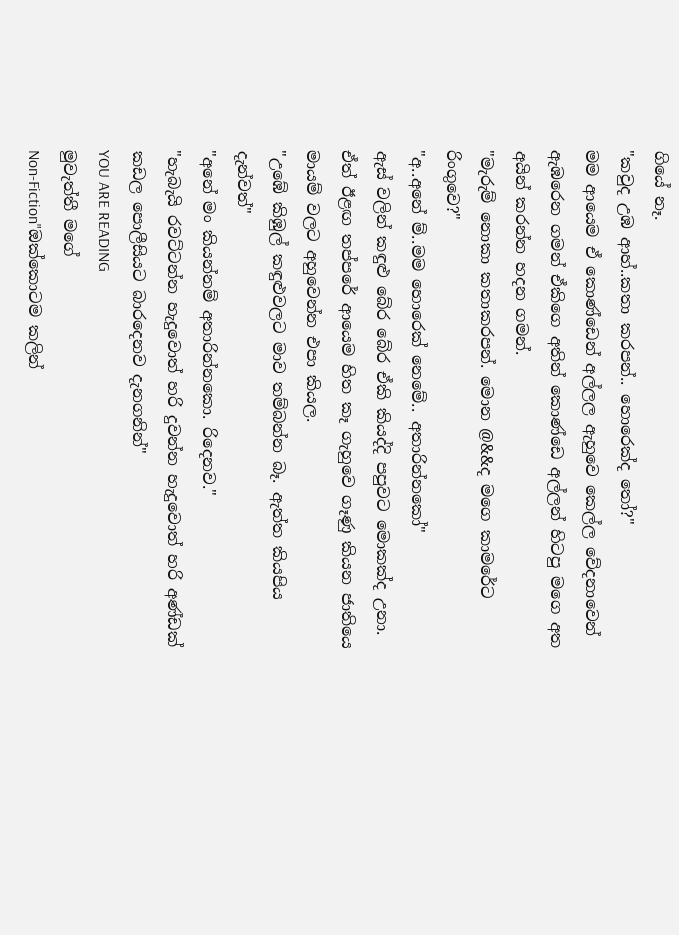ගියේ නෑ.
"කවුද උඹ ආහ්..කතා කරපන්.. හොරෙක්ද තෝ?"
මම ආයෙම ඒ කොණ්ඩෙන් අල්ලල ඇහුවෙ කෙල්ල වේදනාවෙන් ඇඹරෙන ගමන් ඒකිගෙ අතින් කොණ්ඩෙ අල්ලන් හිටපු මගෙ අත අයින් කරන්න හදන ගමන්.
"මැරුම් නොකා කතාකරපන්. මොන @&&ද මගෙ කාමරේට රිංගුවෙ?"
"අ..අනේ ම්..මම හොරෙක් නෙමේ.. අතාරින්නකෝ"
ඇස් වලින් කඳුළු බේර බේර ඒකි කියද්දි පපුවට මොකක්ද උනා. ඒත් ඊළඟ තප්පරේ ආයෙම හිත කෑ ගැහුවෙ ගෑණු කියන ජාතියෙ මායම් වලට අහුවෙන්න එපා කියල.
"උඹේ කිඹුල් කඳුළුවලට මාව තම්බන්න බෑ. ඇත්ත කියපිය දැන්වත්"
"අනේ මං කියන්නම් අතාරින්නකො. රිදෙනව."
"හැබැයි රවට්ටන්න හැදුවොත් හරි දුවන්න හැදුවොත් හරි අණ්ඩක් කඩල පොලීසියට බාරදෙනව දැනගනින්"
YOU ARE READING
මුවැත්තී මගේ
Non-Fiction"ඔක්කොටම කලින්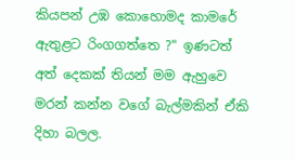කියපන් උඹ කොහොමද කාමරේ ඇතුළට රිංගගත්තෙ ?" ඉණටත් අත් දෙකක් තියන් මම ඇහුවෙ මරන් කන්න වගේ බැල්මකින් ඒකි දිහා බලල.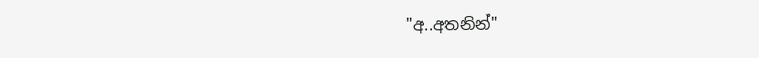"අ..අතනින්"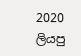2020 ලියපු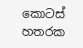කොටස් හතරක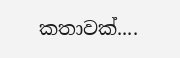කතාවක්....